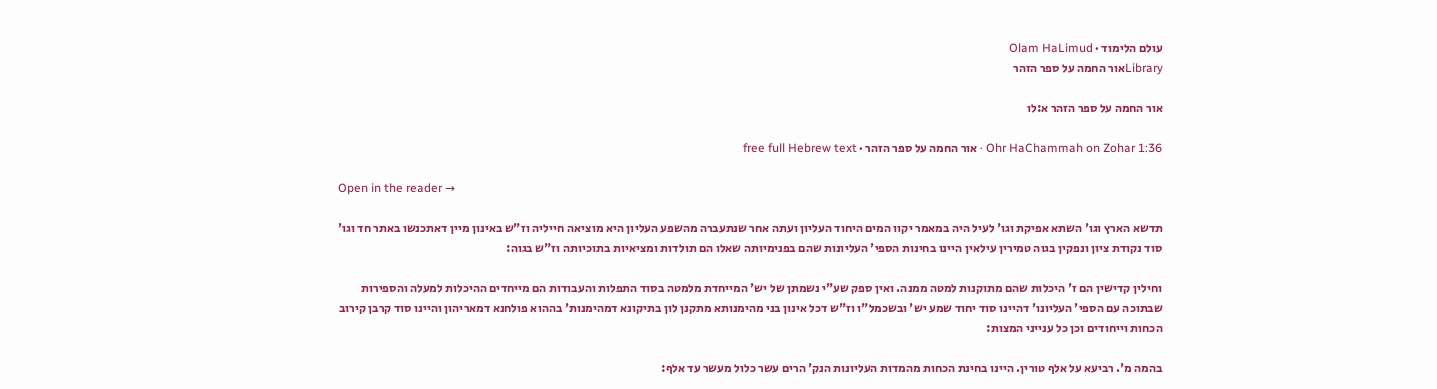עולם הלימוד · Olam HaLimud
Libraryאור החמה על ספר הזהר

אור החמה על ספר הזהר א:לו

Ohr HaChammah on Zohar 1:36 · אור החמה על ספר הזהר · free full Hebrew text

Open in the reader →

תדשא הארץ וגו' השתא אפיקת וגו' לעיל היה במאמר יקוו המים היחוד העליון ועתה אחר שנתעברה מהשפע העליון היא מוציאה חייליה וז"ש באינון מיין דאתכנשו באתר חד וגו' סוד נקודת ציון ונפקין בגוה טמירין עילאין היינו בחינות הספי' העליונות שהם בפנימיותה שאלו הם תולדות ומציאיות בתוכיותה וז"ש בגוה:

וחילין קדישין הם ז' היכלות שהם מתוקנות למטה ממנה. ואין ספק שע"י נשמתן של יש' המייחדת מלמטה בסוד התפלות והעבודות הם מייחדים ההיכלות למעלה והספירות שבתוכה עם הספי' העליונו' דהיינו סוד יחוד שמע יש' ובשכמל"ו וז"ש דכל אינון בני מהימנותא מתקנן לון בתיקונא דמהימנות' בההוא פולחנא דמאריהון והיינו סוד קרבן קירוב הכחות וייחודים וכן כל ענייני המצות:

בהמה מ'. רביעא על אלף טורין. היינו בחינת הכחות מהמדות העליונות הנק' הרים עשר כלול מעשר עד אלף: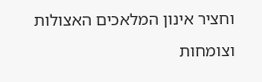וחציר אינון המלאכים האצולות וצומחות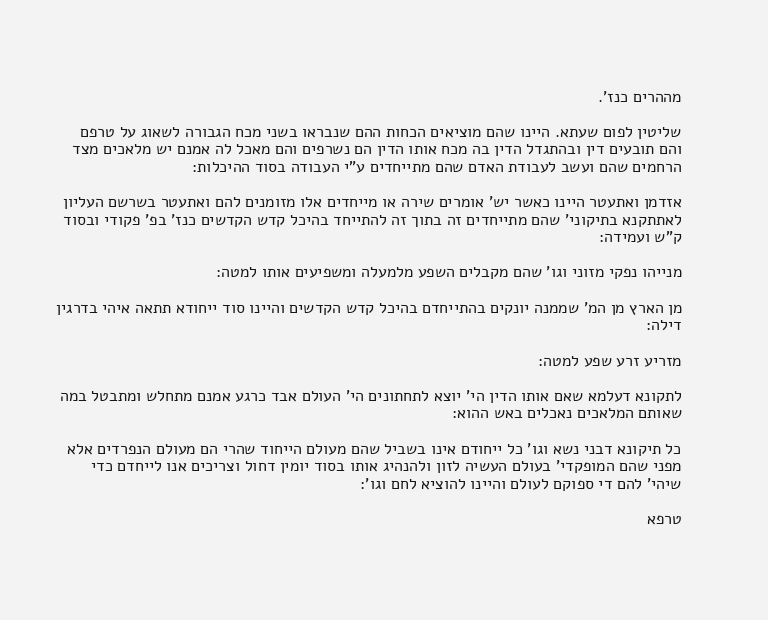מההרים כנז'.

שליטין לפום שעתא. היינו שהם מוציאים הכחות ההם שנבראו בשני מכח הגבורה לשאוג על טרפם והם תובעים דין ובהתגדל הדין בה מכח אותו הדין הם נשרפים והם מאכל לה אמנם יש מלאכים מצד הרחמים שהם ועשב לעבודת האדם שהם מתייחדים ע"י העבודה בסוד ההיכלות:

אזדמן ואתעטר היינו כאשר יש' אומרים שירה או מייחדים אלו מזומנים להם ואתעטר בשרשם העליון לאתתקנא בתיקוני' שהם מתייחדים זה בתוך זה להתייחד בהיכל קדש הקדשים כנז' בפ' פקודי ובסוד ק"ש ועמידה:

מנייהו נפקי מזוני וגו' שהם מקבלים השפע מלמעלה ומשפיעים אותו למטה:

מן הארץ מן המ' שממנה יונקים בהתייחדם בהיכל קדש הקדשים והיינו סוד ייחודא תתאה איהי בדרגין דילה:

מזריע זרע שפע למטה:

לתקונא דעלמא שאם אותו הדין הי' יוצא לתחתונים הי' העולם אבד כרגע אמנם מתחלש ומתבטל במה שאותם המלאכים נאכלים באש ההוא:

כל תיקונא דבני נשא וגו' כל ייחודם אינו בשביל שהם מעולם הייחוד שהרי הם מעולם הנפרדים אלא מפני שהם המופקדי' בעולם העשיה לזון ולהנהיג אותו בסוד יומין דחול וצריכים אנו לייחדם כדי שיהי' להם די ספוקם לעולם והיינו להוציא לחם וגו':

טרפא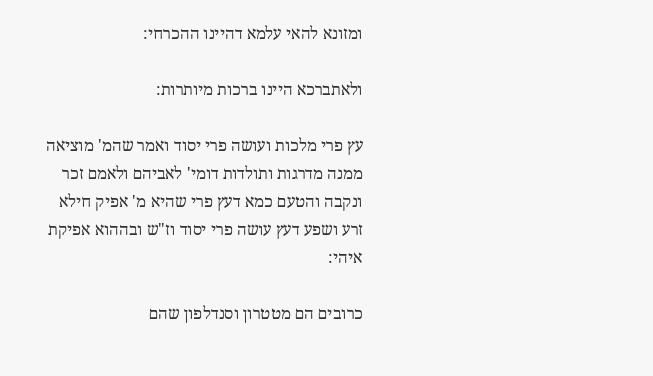ומזונא להאי עלמא דהיינו ההכרחי:

ולאתברכא היינו ברכות מיותרות:

עץ פרי מלכות ועושה פרי יסוד ואמר שהמ' מוציאה ממנה מדרגות ותולדות דומי' לאביהם ולאמם זכר ונקבה והטעם כמא דעץ פרי שהיא מ' אפיק חילא זרע ושפע דעץ עושה פרי יסוד וז"ש ובההוא אפיקת איהי:

כרובים הם מטטרון וסנדלפון שהם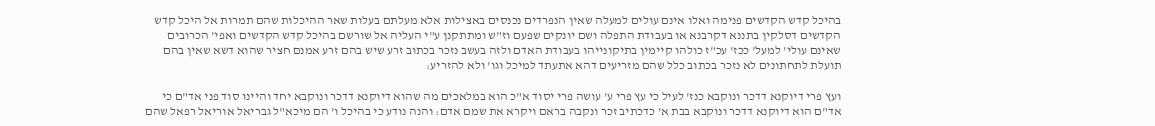בהיכל קדש הקדשים פנימה ואלו אינם עולים למעלה שאין הנפרדים נכנסים באצילות אלא מעלתם בעלות שאר ההיכלות שהם תמרות אל היכל קדש הקדשים דסלקין בתננא דקרבנא או בעבודת התפלה ושם יונקים שפעם וז"ש ומתתקנן ע"י העליה אל שורשם בהיכל קדש הקדשים ואפי' הכרובים שאינם עולי' למעל' ככז' עכ"ז כולהו קיימין בתיקונייהו בעבודת האדם ולזה בעשב נזכר בכתוב זרע שיש בהם זרע אמנם חציר שהוא דשא שאין בהם תועלת לתחתונים לא נזכר בכתוב כלל שהם מזריעים דהא אתעתד למיכל וגו' ולא להזריע:

ועץ פרי דיוקנא דדכר ונוקבא כנז' לעיל כי עץ פרי ע' עושה פרי יסוד א"כ הוא במלאכים מה שהוא דיוקנא דדכר ונוקבא יחד והיינו סוד פני אד"ם כי אד"ם הוא דיוקנא דדכר ונוקבא בבת א' כדכתיב זכר ונקבה בראם ויקרא את שמם אדם: והנה נודע כי בהיכל ו' הם מיכא"ל גבריאל אוריאל רפאל שהם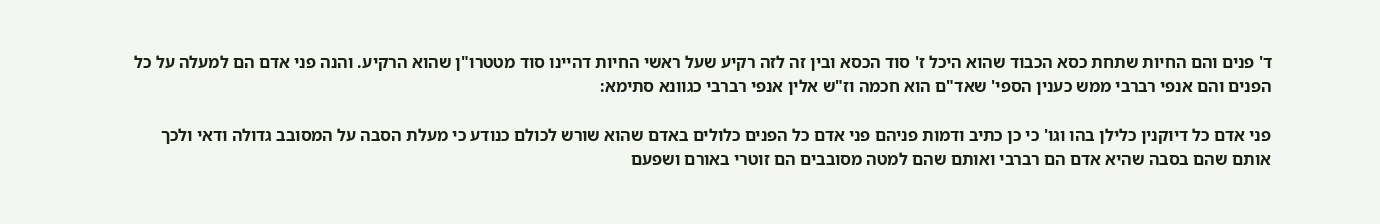ד' פנים והם החיות שתחת כסא הכבוד שהוא היכל ז' סוד הכסא ובין זה לזה רקיע שעל ראשי החיות דהיינו סוד מטטרו"ן שהוא הרקיע. והנה פני אדם הם למעלה על כל הפנים והם אנפי רברבי ממש כענין הספי' שאד"ם הוא חכמה וז"ש אלין אנפי רברבי כגוונא סתימא:

פני אדם כל דיוקנין כלילן בהו וגו' כי כן כתיב ודמות פניהם פני אדם כל הפנים כלולים באדם שהוא שורש לכולם כנודע כי מעלת הסבה על המסובב גדולה ודאי ולכך אותם שהם בסבה שהיא אדם הם רברבי ואותם שהם למטה מסובבים הם זוטרי באורם ושפעם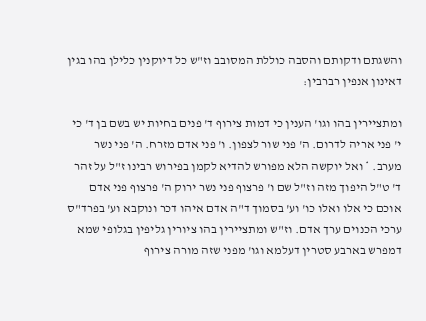והשגתם ודקותם והסבה כוללת המסובב וז"ש כל דיוקנין כלילן בהו בגין דאינון אנפין רברבין:

ומתציירין בהו וגו' הענין כי דמות צירוף ד' פנים בחיות יש בשם בן ד' כי י' פני אריה לדרום. ה' פני שור לצפון. ו' פני אדם מזרח. ה' פני נשר מערב. * ואל יוקשה הלא מפורש להדיא לקמן בפירוש רבינו ז"ל על זהר ד' ט"ל היפוך מזה וז"ל שם ו' פרצוף פני נשר ירוק ה' פרצוף פני אדם אוכם כי אלו ואלו כו' וע' בסמוך ד"ה אדם איהו דכר ונוקבא וע' בפרד"ס ערכי הכנוים ערך אדם. וז"ש ומתציירין בהו ציורין גליפין בגלופי שמא דמפרש בארבע סטרין דעלמא וגו' מפני שזה מורה צירוף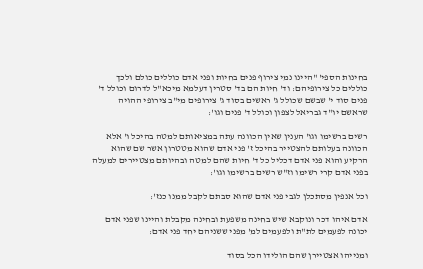בחינות הספי' "היינו נמי צירוף פנים בחיות ופני אדם כוללים כולם ולכך כוללים כל צירופיהם: וד' חיות הם בד' סטרין דעלמא מיכא"ל לדרום וכולל ד' פנים סוד י' שבשם שכולל ג' ראשים בסוד ג' צירופים מי"ב צירופי ההויה שראשם יו"ד גבריאל לצפון וכולל ד' פנים וגו':

רשים ברשימו וגו' הענין שאין הכוונה עתה במציאותם למטה בהיכל ו' אלא הכוונה בעלותם להצטייר בהיכל ז' פני אדם שהוא מטטרון אשר שם שהוא הרקיע והוא פני אדם דכליל כל ד' חיות שהם למטה ובהיותם מצטיירים למעלה בפני אדם קרי רשימו וז"ש רשים ברשימו וגו':

וכל אנפין מסתכלן לגבי פני אדם שהוא סבתם לקבל ממנו כנז':

אדם איהו דכר ונוקבא שיש בחינה משפעת ובחינה מקבלת והיינו שפני אדם יכונה לפעמים לת"ת ולפעמים למ' מפני ששניהם יחד פני אדם:

ומנייהו אצטיירן שהם הולידו הכל בסוד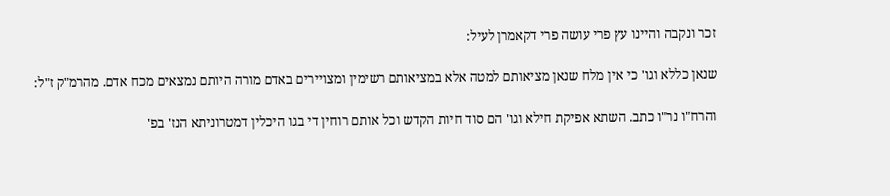זכר ונקבה והיינו עץ פרי עושה פרי דקאמרן לעיל:

שנאן כללא וגו' כי אין מלח שנאן מציאותם למטה אלא במציאותם רשימין ומצויירים באדם מורה היותם נמצאים מכח אדם. מהרמ"ק ז"ל:

והרח"ו נר"ו כתב. השתא אפיקת חילא וגו' הם סוד חיות הקדש וכל אותם רוחין די בגו היכלין דמטרוניתא הנז' בפ'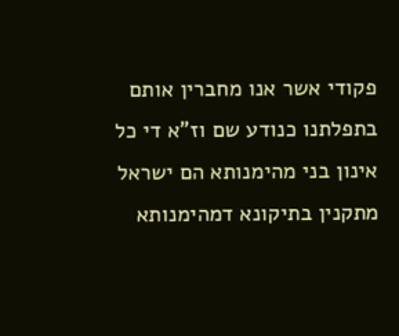פקודי אשר אנו מחברין אותם בתפלתנו כנודע שם וז"א די כל אינון בני מהימנותא הם ישראל מתקנין בתיקונא דמהימנותא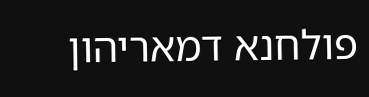פולחנא דמאריהון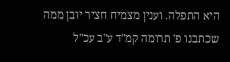היא התפלה. וענין מצמיח חציר יובן ממה שכתבנו פ' תרומה קמ"ד ע"ב עכ"ל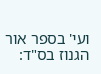ועי' בספר אור הגנוז בס"ד: